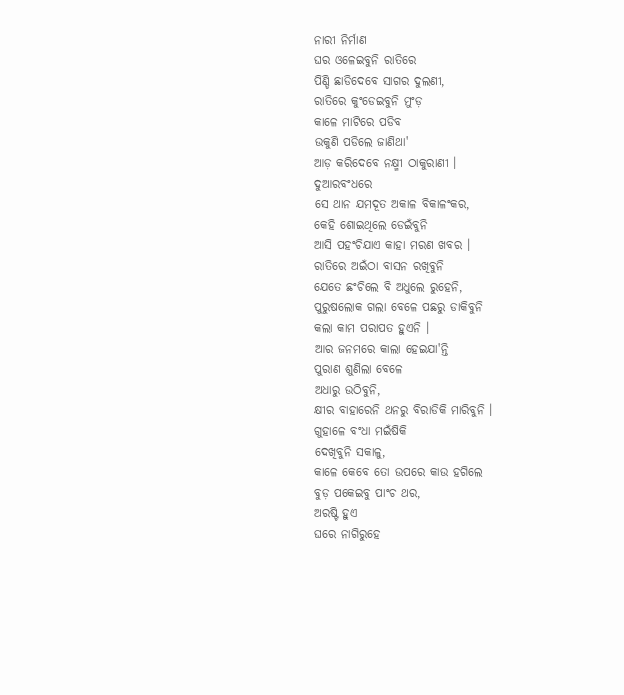ନାରୀ ନିର୍ମାଣ
ଘର ଓଳେଇବୁନି ରାତିରେ
ପିଣ୍ଡି ଛାଡିଦେବେ ସାଗର ଦୁଲଣୀ,
ରାତିରେ କୁଂଡେଇବୁନି ମୁଂଡ଼
କାଳେ ମାଟିରେ ପଡିବ
ଉକୁଣି ପଡିଲେ ଜାଣିଥା'
ଆଡ଼ କରିଦେବେ ନକ୍ଷ୍ମୀ ଠାକୁରାଣୀ ।
ଦୁଆରବଂଧରେ
ସେ ଥାନ ଯମଦୂତ ଅକାଳ ବିକାଳଂକର,
କେହି ଶୋଇଥିଲେ ଡେଇଁବୁନି
ଆସି ପହଂଚିଯାଏ କାହା ମରଣ ଖବର ।
ରାତିରେ ଅଇଁଠା ବାସନ ରଖିବୁନି
ଯେତେ ଛଂଚିଲେ ବି ଅଧୁଲେ ରୁହେନି,
ପୁରୁଷଲୋକ ଗଲା ବେଳେ ପଛରୁ ଡାକିବୁନି
କଲା କାମ ପରାପତ ହୁଏନି ।
ଆର ଜନମରେ କାଲା ହେଇଯା'ନ୍ତି
ପୁରାଣ ଶୁଣିଲା ବେଳେ
ଅଧାରୁ ଉଠିବୁନି,
କ୍ଷୀର ବାହାରେନି ଥନରୁ ବିରାଡିକି ମାରିବୁନି ।
ଗୁହାଳେ ବଂଧା ମଇଁଷିକି
ଦେଖିବୁନି ସକାଳୁ,
କାଳେ କେବେ ତୋ ଉପରେ କାଉ ହଗିଲେ
ବୁଡ଼ ପକେଇବୁ ପାଂଚ ଥର,
ଅରଷ୍ଟି ହୁଏ
ଘରେ ନାଗିରୁହେ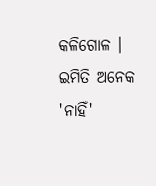କଳିଗୋଳ ।
ଇମିତି ଅନେକ 'ନାହିଁ'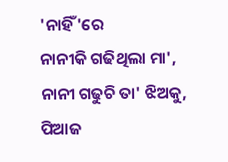'ନାହିଁ'ରେ
ନାନୀକି ଗଢିଥିଲା ମା',
ନାନୀ ଗଢୁଚି ତା' ଝିଅକୁ,
ପିଆଜ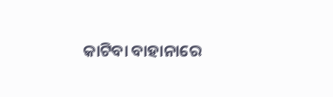କାଟିବା ବାହାନାରେ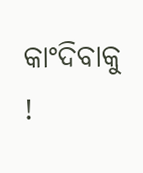କାଂଦିବାକୁ !